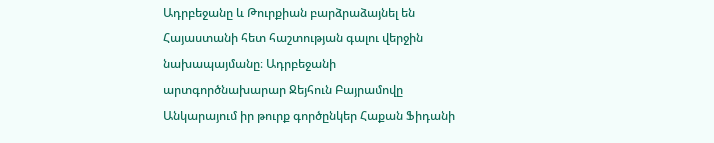Ադրբեջանը և Թուրքիան բարձրաձայնել են Հայաստանի հետ հաշտության գալու վերջին նախապայմանը։ Ադրբեջանի արտգործնախարար Ջեյհուն Բայրամովը Անկարայում իր թուրք գործընկեր Հաքան Ֆիդանի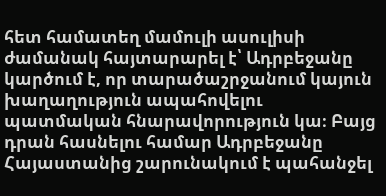հետ համատեղ մամուլի ասուլիսի ժամանակ հայտարարել է՝ Ադրբեջանը կարծում է, որ տարածաշրջանում կայուն խաղաղություն ապահովելու պատմական հնարավորություն կա։ Բայց դրան հասնելու համար Ադրբեջանը Հայաստանից շարունակում է պահանջել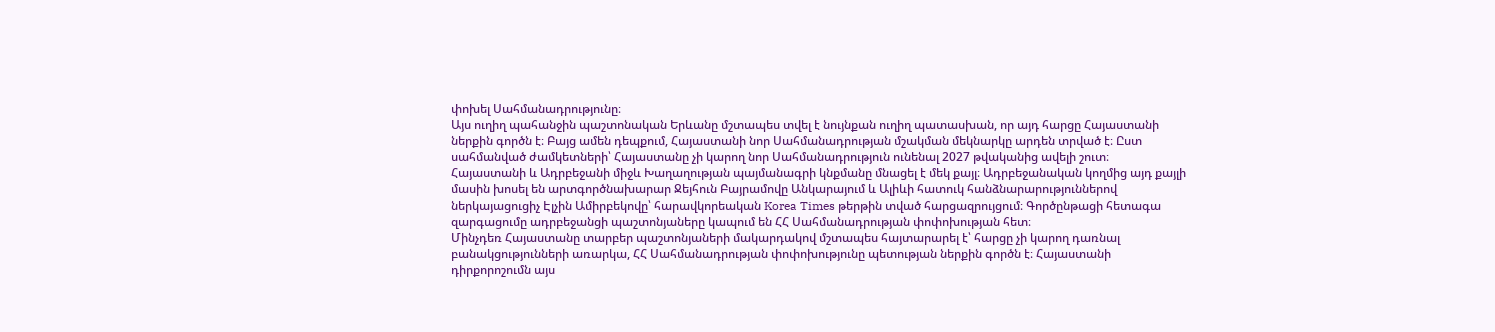փոխել Սահմանադրությունը։
Այս ուղիղ պահանջին պաշտոնական Երևանը մշտապես տվել է նույնքան ուղիղ պատասխան, որ այդ հարցը Հայաստանի ներքին գործն է։ Բայց ամեն դեպքում, Հայաստանի նոր Սահմանադրության մշակման մեկնարկը արդեն տրված է։ Ըստ սահմանված ժամկետների՝ Հայաստանը չի կարող նոր Սահմանադրություն ունենալ 2027 թվականից ավելի շուտ։
Հայաստանի և Ադրբեջանի միջև Խաղաղության պայմանագրի կնքմանը մնացել է մեկ քայլ։ Ադրբեջանական կողմից այդ քայլի մասին խոսել են արտգործնախարար Ջեյհուն Բայրամովը Անկարայում և Ալիևի հատուկ հանձնարարություններով ներկայացուցիչ Էլչին Ամիրբեկովը՝ հարավկորեական Korea Times թերթին տված հարցազրույցում։ Գործընթացի հետագա զարգացումը ադրբեջանցի պաշտոնյաները կապում են ՀՀ Սահմանադրության փոփոխության հետ։
Մինչդեռ Հայաստանը տարբեր պաշտոնյաների մակարդակով մշտապես հայտարարել է՝ հարցը չի կարող դառնալ բանակցությունների առարկա, ՀՀ Սահմանադրության փոփոխությունը պետության ներքին գործն է։ Հայաստանի դիրքորոշումն այս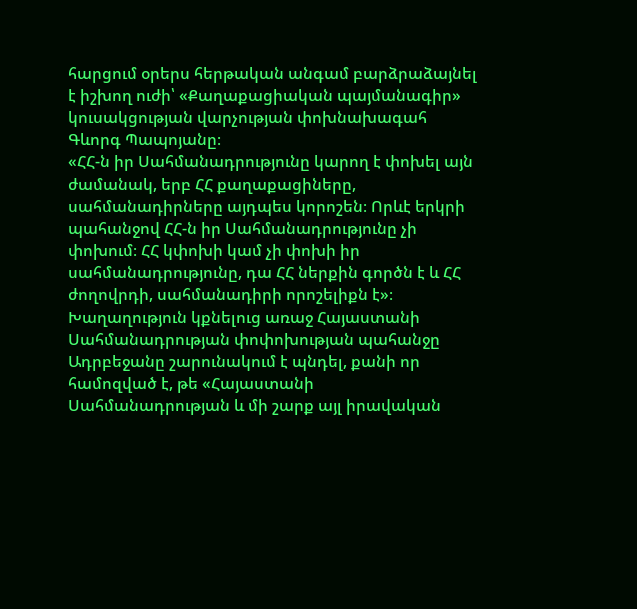հարցում օրերս հերթական անգամ բարձրաձայնել է իշխող ուժի՝ «Քաղաքացիական պայմանագիր» կուսակցության վարչության փոխնախագահ Գևորգ Պապոյանը։
«ՀՀ-ն իր Սահմանադրությունը կարող է փոխել այն ժամանակ, երբ ՀՀ քաղաքացիները, սահմանադիրները այդպես կորոշեն։ Որևէ երկրի պահանջով ՀՀ-ն իր Սահմանադրությունը չի փոխում։ ՀՀ կփոխի կամ չի փոխի իր սահմանադրությունը, դա ՀՀ ներքին գործն է և ՀՀ ժողովրդի, սահմանադիրի որոշելիքն է»։
Խաղաղություն կքնելուց առաջ Հայաստանի Սահմանադրության փոփոխության պահանջը Ադրբեջանը շարունակում է պնդել, քանի որ համոզված է, թե «Հայաստանի Սահմանադրության և մի շարք այլ իրավական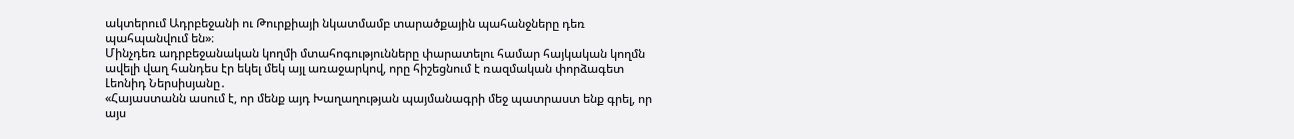ակտերում Ադրբեջանի ու Թուրքիայի նկատմամբ տարածքային պահանջները դեռ պահպանվում են»։
Մինչդեռ ադրբեջանական կողմի մտահոգությունները փարատելու համար հայկական կողմն ավելի վաղ հանդես էր եկել մեկ այլ առաջարկով, որը հիշեցնում է ռազմական փորձագետ Լեոնիդ Ներսիսյանը․
«Հայաստանն ասում է, որ մենք այդ Խաղաղության պայմանագրի մեջ պատրաստ ենք գրել, որ այս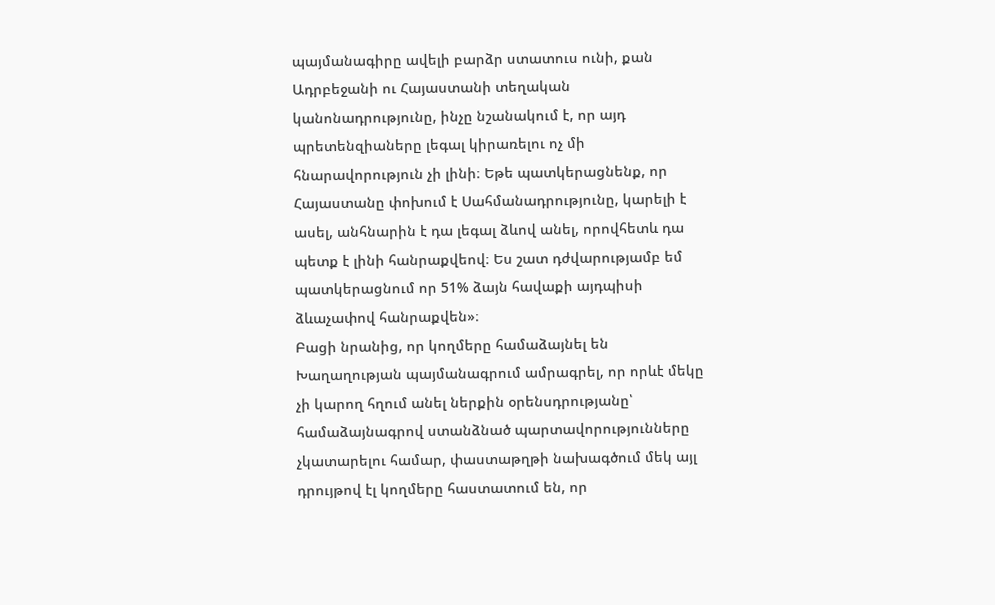պայմանագիրը ավելի բարձր ստատուս ունի, քան Ադրբեջանի ու Հայաստանի տեղական կանոնադրությունը, ինչը նշանակում է, որ այդ պրետենզիաները լեգալ կիրառելու ոչ մի հնարավորություն չի լինի։ Եթե պատկերացնենք, որ Հայաստանը փոխում է Սահմանադրությունը, կարելի է ասել, անհնարին է դա լեգալ ձևով անել, որովհետև դա պետք է լինի հանրաքվեով։ Ես շատ դժվարությամբ եմ պատկերացնում որ 51% ձայն հավաքի այդպիսի ձևաչափով հանրաքվեն»։
Բացի նրանից, որ կողմերը համաձայնել են Խաղաղության պայմանագրում ամրագրել, որ որևէ մեկը չի կարող հղում անել ներքին օրենսդրությանը՝ համաձայնագրով ստանձնած պարտավորությունները չկատարելու համար, փաստաթղթի նախագծում մեկ այլ դրույթով էլ կողմերը հաստատում են, որ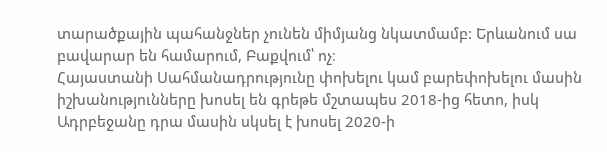տարածքային պահանջներ չունեն միմյանց նկատմամբ: Երևանում սա բավարար են համարում, Բաքվում՝ ոչ։
Հայաստանի Սահմանադրությունը փոխելու կամ բարեփոխելու մասին իշխանությունները խոսել են գրեթե մշտապես 2018-ից հետո, իսկ Ադրբեջանը դրա մասին սկսել է խոսել 2020-ի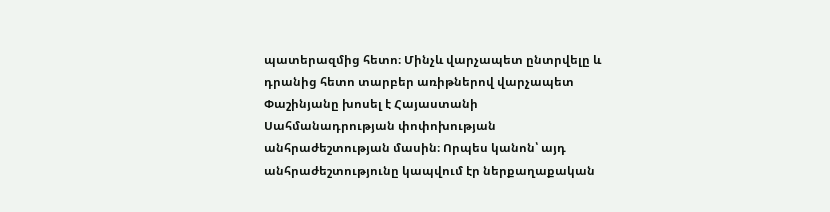պատերազմից հետո։ Մինչև վարչապետ ընտրվելը և դրանից հետո տարբեր առիթներով վարչապետ Փաշինյանը խոսել է Հայաստանի Սահմանադրության փոփոխության անհրաժեշտության մասին։ Որպես կանոն՝ այդ անհրաժեշտությունը կապվում էր ներքաղաքական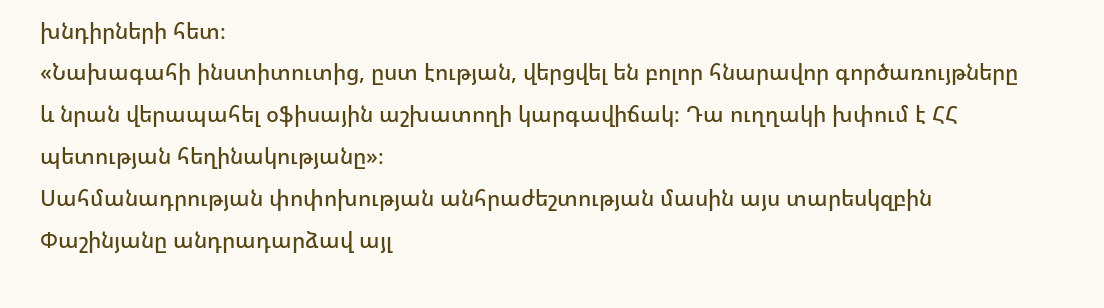խնդիրների հետ։
«Նախագահի ինստիտուտից, ըստ էության, վերցվել են բոլոր հնարավոր գործառույթները և նրան վերապահել օֆիսային աշխատողի կարգավիճակ։ Դա ուղղակի խփում է ՀՀ պետության հեղինակությանը»։
Սահմանադրության փոփոխության անհրաժեշտության մասին այս տարեսկզբին Փաշինյանը անդրադարձավ այլ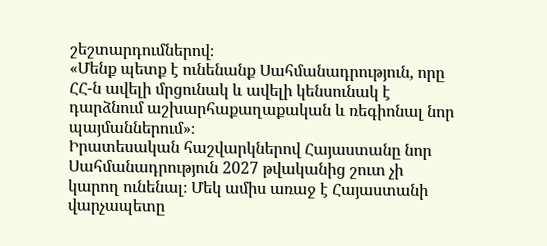շեշտարդումներով։
«Մենք պետք է ունենանք Սահմանադրություն, որը ՀՀ-ն ավելի մրցունակ և ավելի կենսունակ է դարձնում աշխարհաքաղաքական և ռեգիոնալ նոր պայմաններում»։
Իրատեսական հաշվարկներով Հայաստանը նոր Սահմանադրություն 2027 թվականից շուտ չի կարող ունենալ։ Մեկ ամիս առաջ է Հայաստանի վարչապետը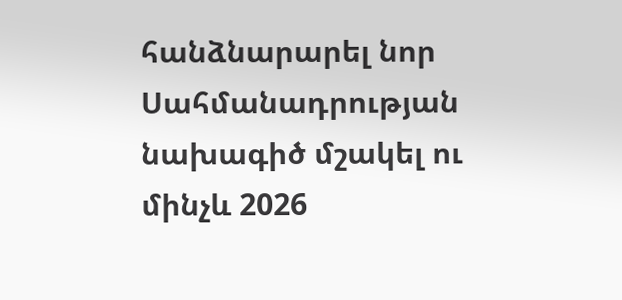հանձնարարել նոր Սահմանադրության նախագիծ մշակել ու մինչև 2026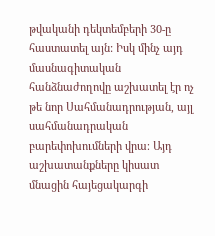թվականի դեկտեմբերի 30-ը հաստատել այն: Իսկ մինչ այդ մասնագիտական հանձնաժողովը աշխատել էր ոչ թե նոր Սահմանադրության, այլ սահմանադրական բարեփոխումների վրա։ Այդ աշխատանքները կիսատ մնացին հայեցակարգի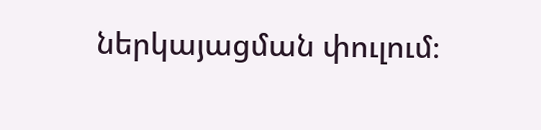ներկայացման փուլում։